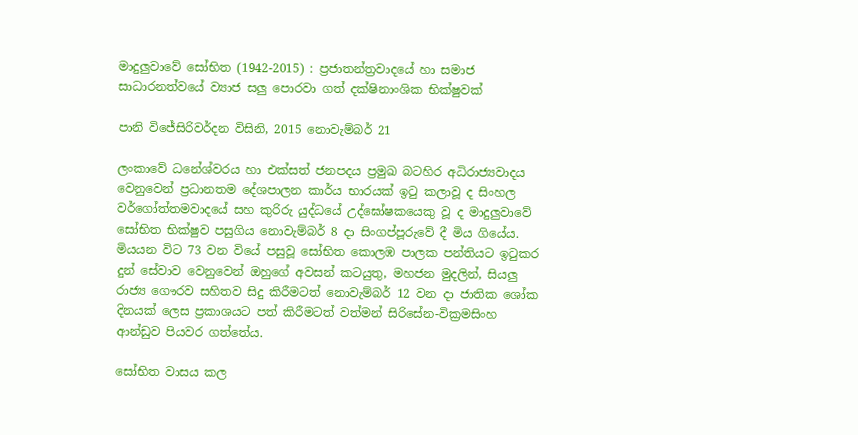මාදුලුවාවේ සෝභිත (1942-2015) : ප්‍රජාතන්ත්‍රවාදයේ හා සමාජ සාධාරනත්වයේ ව්‍යාජ සලු පොරවා ගත් දක්ෂිනාංශික භික්ෂුවක්

පානි විජේසිරිවර්දන විසිනි, 2015 නොවැම්බර් 21

ලංකාවේ ධනේශ්වරය හා එක්සත් ජනපදය ප්‍රමුඛ බටහිර අධිරාජ්‍යවාදය වෙනුවෙන් ප්‍රධානතම දේශපාලන කාර්ය භාරයක් ඉටු කලාවූ ද සිංහල වර්ගෝත්තමවාදයේ සහ කුරිරු යුද්ධයේ උද්ඝෝෂකයෙකු වූ ද මාදුලුවාවේ සෝභිත භික්ෂුව පසුගිය නොවැම්බර් 8 දා සිංගප්පූරුවේ දී මිය ගියේය. මියයන විට 73 වන වියේ පසුවූ සෝභිත කොලඹ පාලක පන්තියට ඉටුකර දුන් සේවාව වෙනුවෙන් ඔහුගේ අවසන් කටයුතු, මහජන මුදලින්, සියලු රාජ්‍ය ගෞරව සහිතව සිදු කිරීමටත් නොවැම්බර් 12 වන දා ජාතික ශෝක දිනයක් ලෙස ප්‍රකාශයට පත් කිරීමටත් වත්මන් සිරිසේන-වික්‍රමසිංහ ආන්ඩුව පියවර ගත්තේය.

සෝභිත වාසය කල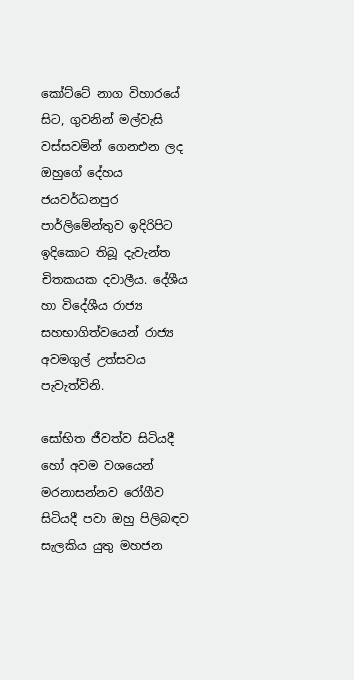කෝට්ටේ නාග විහාරයේ සිට, ගුවනින් මල්වැසි වස්සවමින් ගෙනඑන ලද ඔහුගේ දේහය ජයවර්ධනපුර පාර්ලිමේන්තුව ඉදිරිපිට ඉදිකොට තිබූ දැවැන්ත චිතකයක දවාලීය. දේශීය හා විදේශීය රාජ්‍ය සහභාගිත්වයෙන් රාජ්‍ය අවමගුල් උත්සවය පැවැත්විනි.

සෝභිත ජීවත්ව සිටියදී හෝ අවම වශයෙන් මරනාසන්නව රෝගීව සිටියදී පවා ඔහු පිලිබඳව සැලකිය යුතු මහජන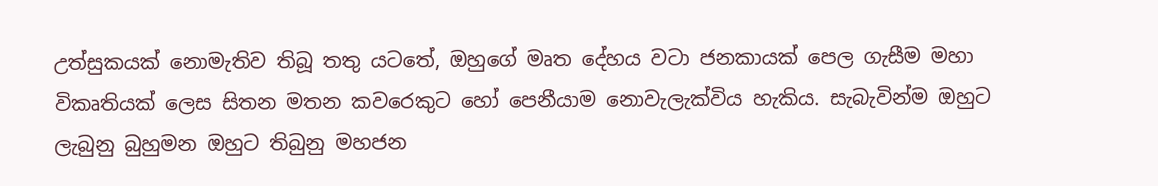උත්සුකයක් නොමැතිව තිබූ තතු යටතේ, ඔහුගේ මෘත දේහය වටා ජනකායක් පෙල ගැසීම මහා විකෘතියක් ලෙස සිතන මතන කවරෙකුට හෝ පෙනීයාම නොවැලැක්විය හැකිය. සැබැවින්ම ඔහුට ලැබුනු බුහුමන ඔහුට තිබුනු මහජන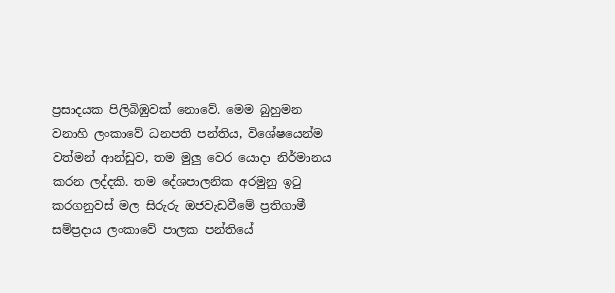ප්‍රසාදයක පිලිබිඹුවක් නොවේ. මෙම බුහුමන වනාහි ලංකාවේ ධනපති පන්තිය, විශේෂයෙන්ම වත්මන් ආන්ඩුව, තම මුලු වෙර යොදා නිර්මානය කරන ලද්දකි. තම දේශපාලනික අරමුනු ඉටු කරගනුවස් මල සිරුරු ඔජවැඩවීමේ ප්‍රතිගාමී සම්ප්‍රදාය ලංකාවේ පාලක පන්තියේ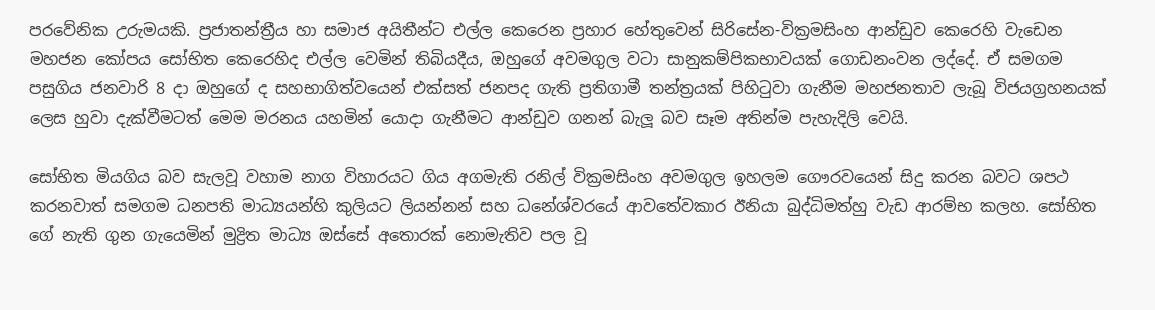පරවේනික උරුමයකි. ප්‍රජාතන්ත්‍රීය හා සමාජ අයිතීන්ට එල්ල කෙරෙන ප්‍රහාර හේතුවෙන් සිරිසේන-වික්‍රමසිංහ ආන්ඩුව කෙරෙහි වැඩෙන මහජන කෝපය සෝභිත කෙරෙහිද එල්ල වෙමින් තිබියදීය, ඔහුගේ අවමගුල වටා සානුකම්පිකභාවයක් ගොඩනංවන ලද්දේ. ඒ සමගම පසුගිය ජනවාරි 8 දා ඔහුගේ ද සහභාගිත්වයෙන් එක්සත් ජනපද ගැති ප්‍රතිගාමී තන්ත්‍රයක් පිහිටුවා ගැනීම මහජනතාව ලැබූ විජයග්‍රහනයක් ලෙස හුවා දැක්වීමටත් මෙම මරනය යහමින් යොදා ගැනීමට ආන්ඩුව ගනන් බැලූ බව සෑම අතින්ම පැහැදිලි වෙයි.

සෝභිත මියගිය බව සැලවූ වහාම නාග විහාරයට ගිය අගමැති රනිල් වික්‍රමසිංහ අවමගුල ඉහලම ගෞරවයෙන් සිදු කරන බවට ශපථ කරනවාත් සමගම ධනපති මාධ්‍යයන්හි කුලියට ලියන්නන් සහ ධනේශ්වරයේ ආවතේවකාර ඊනියා බුද්ධිමත්හු වැඩ ආරම්භ කලහ. සෝභිත ගේ නැති ගුන ගැයෙමින් මුද්‍රිත මාධ්‍ය ඔස්සේ අතොරක් නොමැතිව පල වූ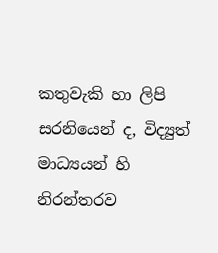කතුවැකි හා ලිපි සරනියෙන් ද, විද්‍යුත් මාධ්‍යයන් හි නිරන්තරව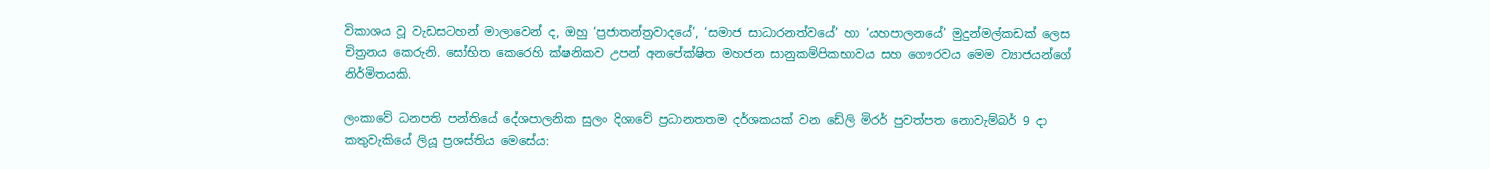විකාශය වූ වැඩසටහන් මාලාවෙන් ද, ඔහු ‘ප්‍රජාතන්ත්‍රවාදයේ’, ‘සමාජ සාධාරනත්වයේ’ හා ‘යහපාලනයේ’ මුදුන්මල්කඩක් ලෙස චිත්‍රනය කෙරුනි. සෝභිත කෙරෙහි ක්ෂනිකව උපන් අනපේක්ෂිත මහජන සානුකම්පිකභාවය සහ ගෞරවය මෙම ව්‍යාජයන්ගේ නිර්මිතයකි.

ලංකාවේ ධනපති පන්තියේ දේශපාලනික සුලං දිශාවේ ප්‍රධානතතම දර්ශකයක් වන ඩේලි මිරර් පුවත්පත නොවැම්බර් 9 දා කතුවැකියේ ලියූ ප්‍රශස්තිය මෙසේය: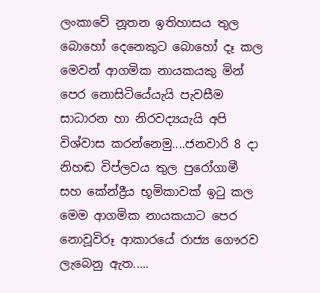ලංකාවේ නූතන ඉතිහාසය තුල බොහෝ දෙනෙකුට බොහෝ දෑ කල මෙවන් ආගමික නායකයකු මින් පෙර නොසිටියේයැයි පැවසීම සාධාරන හා නිරවද්‍යයැයි අපි විශ්වාස කරන්නෙමු....ජනවාරි 8 දා නිහඬ විප්ලවය තුල පුරෝගාමී සහ කේන්ද්‍රීය භූමිකාවක් ඉටු කල මෙම ආගමික නායකයාට පෙර නොවූවිරූ ආකාරයේ රාජ්‍ය ගෞරව ලැබෙනු ඇත.....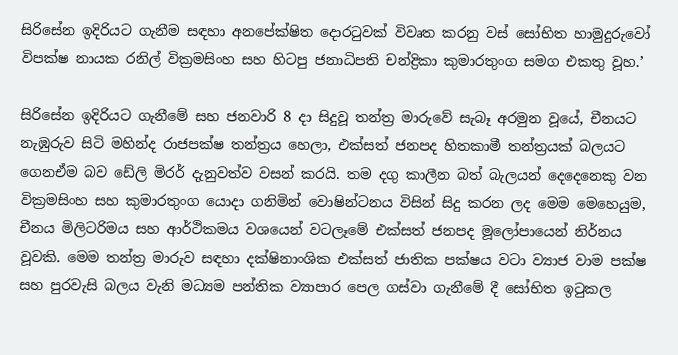සිරිසේන ඉදිරියට ගැනීම සඳහා අනපේක්ෂිත දොරටුවක් විවෘත කරනු වස් සෝභිත හාමුදුරුවෝ විපක්ෂ නායක රනිල් වික්‍රමසිංහ සහ හිටපු ජනාධිපති චන්ද්‍රිකා කුමාරතුංග සමග එකතු වූහ.’

සිරිසේන ඉදිරියට ගැනීමේ සහ ජනවාරි 8 දා සිදුවූ තන්ත්‍ර මාරුවේ සැබෑ අරමුන වූයේ, චීනයට නැඹුරුව සිටි මහින්ද රාජපක්ෂ තන්ත්‍රය හෙලා, එක්සත් ජනපද හිතකාමී තන්ත්‍රයක් බලයට ගෙනඒම බව ඩේලි මිරර් දැනුවත්ව වසන් කරයි. තම දගු කාලීන බත් බැලයන් දෙදෙනෙකු වන වික්‍රමසිංහ සහ කුමාරතුංග යොදා ගනිමින් වොෂින්ටනය විසින් සිදු කරන ලද මෙම මෙහෙයුම, චීනය මිලිටරිමය සහ ආර්ථිකමය වශයෙන් වටලෑමේ එක්සත් ජනපද මූලෝපායෙන් නිර්නය වූවකි. මෙම තන්ත්‍ර මාරුව සඳහා දක්ෂිනාංශික එක්සත් ජාතික පක්ෂය වටා ව්‍යාජ වාම පක්ෂ සහ පුරවැසි බලය වැනි මධ්‍යම පන්තික ව්‍යාපාර පෙල ගස්වා ගැනීමේ දී සෝභිත ඉටුකල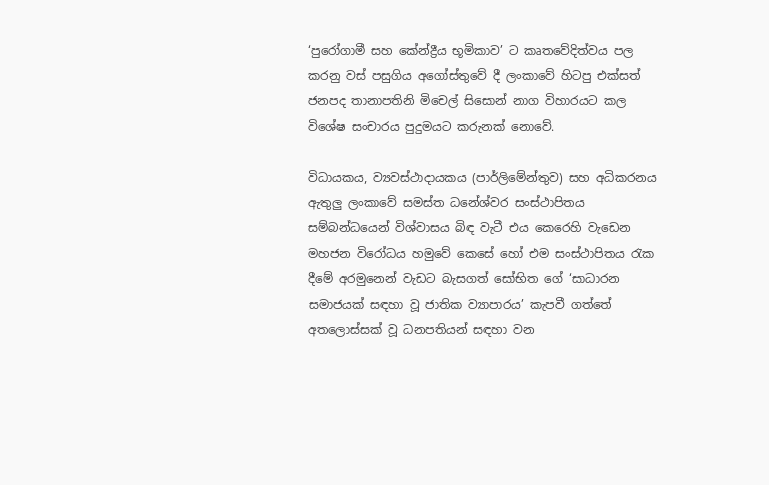‘පුරෝගාමී සහ කේන්ද්‍රීය භූමිකාව’ ට කෘතවේදිත්වය පල කරනු වස් පසුගිය අගෝස්තුවේ දී ලංකාවේ හිටපු එක්සත් ජනපද තානාපතිනි මිචෙල් සිසොන් නාග විහාරයට කල විශේෂ සංචාරය පුදුමයට කරුනක් නොවේ.

විධායකය, ව්‍යවස්ථාදායකය (පාර්ලිමේන්තුව) සහ අධිකරනය ඇතුලු ලංකාවේ සමස්ත ධනේශ්වර සංස්ථාපිතය සම්බන්ධයෙන් විශ්වාසය බිඳ වැටී එය කෙරෙහි වැඩෙන මහජන විරෝධය හමුවේ කෙසේ හෝ එම සංස්ථාපිතය රැක දීමේ අරමුනෙන් වැඩට බැසගත් සෝභිත ගේ ‘සාධාරන සමාජයක් සඳහා වූ ජාතික ව්‍යාපාරය’ කැපවී ගත්තේ අතලොස්සක් වූ ධනපතියන් සඳහා වන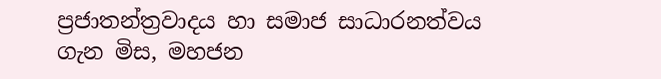ප්‍රජාතන්ත්‍රවාදය හා සමාජ සාධාරනත්වය ගැන මිස, මහජන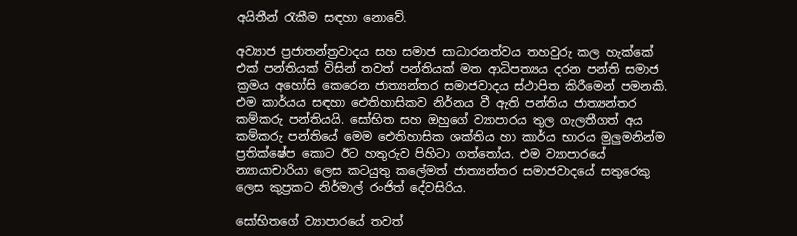අයිතීන් රැකීම සඳහා නොවේ.

අව්‍යාජ ප්‍රජාතන්ත්‍රවාදය සහ සමාජ සාධාරනත්වය තහවුරු කල හැක්කේ එක් පන්තියක් විසින් තවත් පන්තියක් මත ආධිපත්‍යය දරන පන්ති සමාජ ක්‍රමය අහෝසි කෙරෙන ජාත්‍යන්තර සමාජවාදය ස්ථාපිත කිරීමෙන් පමනකි. එම කාර්යය සඳහා ඓතිහාසිකව නිර්නය වී ඇති පන්තිය ජාත්‍යන්තර කම්කරු පන්තියයි. සෝභිත සහ ඔහුගේ ව්‍යාපාරය තුල ගැලතීගත් අය කම්කරු පන්තියේ මෙම ඓතිහාසික ශක්තිය හා කාර්ය භාරය මුලුමනින්ම ප්‍රතික්ෂේප කොට ඊට හතුරුව පිහිටා ගත්තෝය. එම ව්‍යාපාරයේ න්‍යායාචාරියා ලෙස කටයුතු කලේමත් ජාත්‍යන්තර සමාජවාදයේ සතුරෙකු ලෙස කුප්‍රකට නිර්මාල් රංජිත් දේවසිරිය.

සෝභිතගේ ව්‍යාපාරයේ තවත්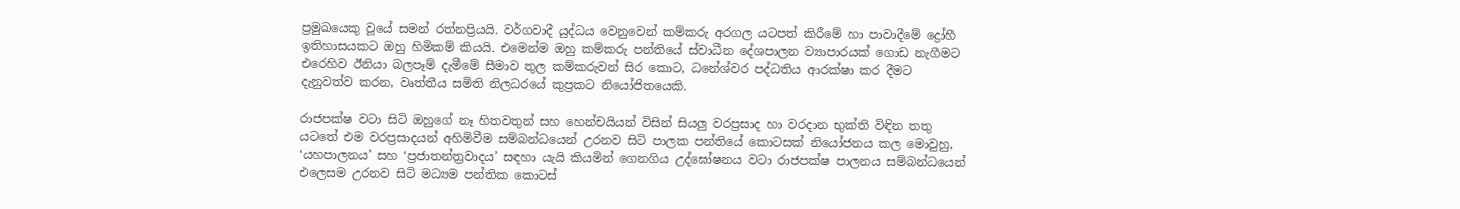ප්‍රමුඛයෙකු වූයේ සමන් රත්නප්‍රියයි. වර්ගවාදී යුද්ධය වෙනුවෙන් කම්කරු අරගල යටපත් කිරීමේ හා පාවාදීමේ ද්‍රෝහී ඉතිහාසයකට ඔහු හිමිකම් කියයි. එමෙන්ම ඔහු කම්කරු පන්තියේ ස්වාධීන දේශපාලන ව්‍යාපාරයක් ගොඩ නැගීමට එරෙහිව ඊනියා බලපෑම් දැමීමේ සීමාව තුල කම්කරුවන් සිර කොට, ධනේශ්වර පද්ධතිය ආරක්ෂා කර දීමට දැනුවත්ව කරන, වෘත්තීය සමිති නිලධරයේ කුප්‍රකට නියෝජිතයෙකි.

රාජපක්ෂ වටා සිටි ඔහුගේ නෑ හිතවතුන් සහ හෙන්චයියන් විසින් සියලු වරප්‍රසාද හා වරදාන භුක්ති විඳින තතු යටතේ එම වරප්‍රසාදයන් අහිමිවීම සම්බන්ධයෙන් උරනව සිටි පාලක පන්තියේ කොටසක් නියෝජනය කල මොවුහු, ‘යහපාලනය’ සහ ‘ප්‍රජාතන්ත්‍රවාදය’ සඳහා යැයි කියමින් ගෙනගිය උද්ඝෝෂනය වටා රාජපක්ෂ පාලනය සම්බන්ධයෙන් එලෙසම උරනව සිටි මධ්‍යම පන්තික කොටස්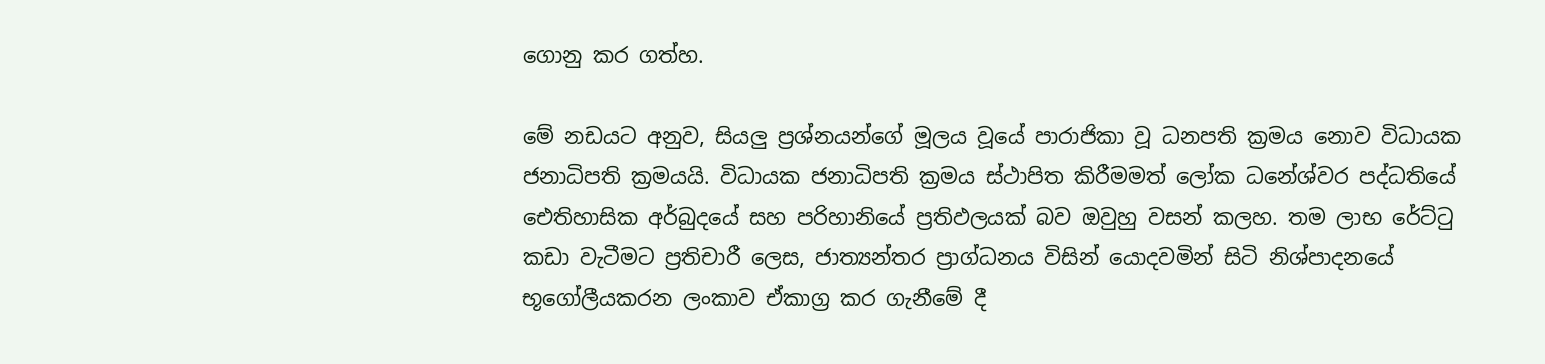ගොනු කර ගත්හ.

මේ නඩයට අනුව, සියලු ප්‍රශ්නයන්ගේ මූලය වූයේ පාරාජිකා වූ ධනපති ක්‍රමය නොව විධායක ජනාධිපති ක්‍රමයයි. විධායක ජනාධිපති ක්‍රමය ස්ථාපිත කිරීමමත් ලෝක ධනේශ්වර පද්ධතියේ ඓතිහාසික අර්බුදයේ සහ පරිහානියේ ප්‍රතිඵලයක් බව ඔවුහු වසන් කලහ. තම ලාභ රේට්ටු කඩා වැටීමට ප්‍රතිචාරී ලෙස, ජාත්‍යන්තර ප්‍රාග්ධනය විසින් යොදවමින් සිටි නිශ්පාදනයේ භූගෝලීයකරන ලංකාව ඒකාග්‍ර කර ගැනීමේ දී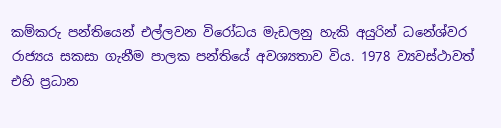කම්කරු පන්තියෙන් එල්ලවන විරෝධය මැඩලනු හැකි අයුරින් ධනේශ්වර රාජ්‍යය සකසා ගැනීම පාලක පන්තියේ අවශ්‍යතාව විය. 1978 ව්‍යවස්ථාවත් එහි ප්‍රධාන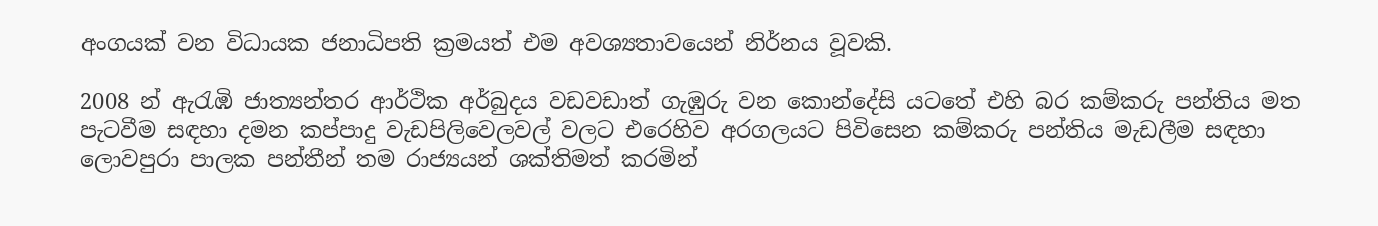අංගයක් වන විධායක ජනාධිපති ක්‍රමයත් එම අවශ්‍යතාවයෙන් නිර්නය වූවකි.

2008 න් ඇරැඹි ජාත්‍යන්තර ආර්ථික අර්බුදය වඩවඩාත් ගැඹුරු වන කොන්දේසි යටතේ එහි බර කම්කරු පන්තිය මත පැටවීම සඳහා දමන කප්පාදු වැඩපිලිවෙලවල් වලට එරෙහිව අරගලයට පිවිසෙන කම්කරු පන්තිය මැඩලීම සඳහා ලොවපුරා පාලක පන්තීන් තම රාජ්‍යයන් ශක්තිමත් කරමින්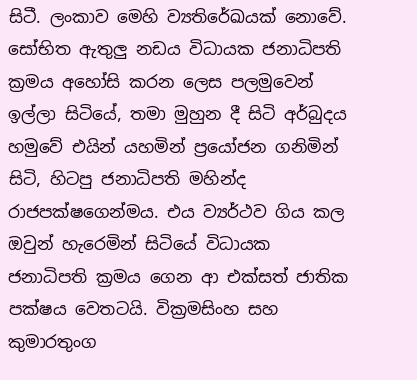සිටී. ලංකාව මෙහි ව්‍යතිරේඛයක් නොවේ. සෝභිත ඇතුලු නඩය විධායක ජනාධිපති ක්‍රමය අහෝසි කරන ලෙස පලමුවෙන් ඉල්ලා සිටියේ, තමා මුහුන දී සිටි අර්බුදය හමුවේ එයින් යහමින් ප්‍රයෝජන ගනිමින් සිටි, හිටපු ජනාධිපති මහින්ද රාජපක්ෂගෙන්මය. එය ව්‍යර්ථව ගිය කල ඔවුන් හැරෙමින් සිටියේ විධායක ජනාධිපති ක්‍රමය ගෙන ආ එක්සත් ජාතික පක්ෂය වෙතටයි. වික්‍රමසිංහ සහ කුමාරතුංග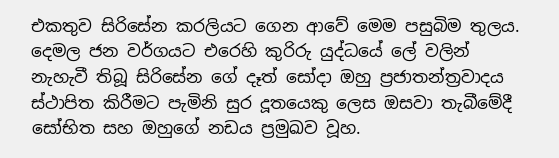එකතුව සිරිසේන කරලියට ගෙන ආවේ මෙම පසුබිම තුලය. දෙමල ජන වර්ගයට එරෙහි කුරිරු යුද්ධයේ ලේ වලින් නැහැවී තිබූ සිරිසේන ගේ දෑත් සෝදා ඔහු ප්‍රජාතන්ත්‍රවාදය ස්ථාපිත කිරීමට පැමිනි සුර දූතයෙකු ලෙස ඔසවා තැබීමේදී සෝභිත සහ ඔහුගේ නඩය ප්‍රමුඛව වූහ.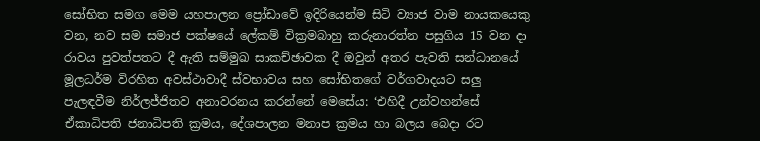සෝභිත සමග මෙම යහපාලන ප්‍රෝඩාවේ ඉදිරියෙන්ම සිටි ව්‍යාජ වාම නායකයෙකු වන, නව සම සමාජ පක්ෂයේ ලේකම් වික්‍රමබාහු කරුනාරත්න පසුගිය 15 වන දා රාවය පුවත්පතට දී ඇති සම්මුඛ සාකච්ඡාවක දී ඔවුන් අතර පැවති සන්ධානයේ මූලධර්ම විරහිත අවස්ථාවාදී ස්වභාවය සහ සෝභිතගේ වර්ගවාදයට සලු පැලඳවීම නිර්ලජ්ජිතව අනාවරනය කරන්නේ මෙසේය: ‘එහිදී උන්වහන්සේ ඒකාධිපති ජනාධිපති ක්‍රමය, දේශපාලන මනාප ක්‍රමය හා බලය බෙදා රට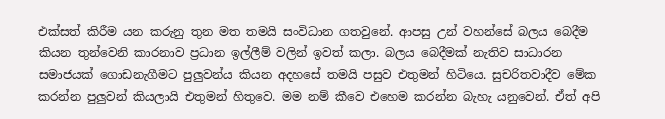එක්සත් කිරීම යන කරුනු තුන මත තමයි සංවිධාන ගතවුනේ. ආපසු උන් වහන්සේ බලය බෙදීම කියන තුන්වෙනි කාරනාව ප්‍රධාන ඉල්ලීම් වලින් ඉවත් කලා. බලය බෙදීමක් නැතිව සාධාරන සමාජයක් ගොඩනැගීමට පුලුවන්ය කියන අදහසේ තමයි පසුව එතුමන් හිටියෙ. සුචරිතවාදීව මේක කරන්න පුලුවන් කියලායි එතුමන් හිතුවෙ. මම නම් කීවෙ එහෙම කරන්න බැහැ යනුවෙන්. ඒත් අපි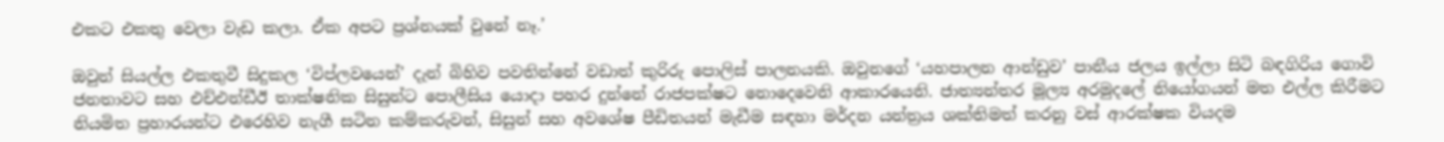එකට එකතු වෙලා වැඩ කලා. ඒක අපට ප්‍රශ්නයක් වුනේ නෑ.’

ඔවුන් සියල්ල එකතුවී සිදුකල ‘විප්ලවයෙන්’ දැන් බිහිව පවතින්නේ වඩාත් කුරිරු පොලිස් පාලනයකි. ඔවුනගේ ‘යහපාලන ආන්ඩුව’ පානීය ජලය ඉල්ලා සිටි බඳගිරිය ගොවි ජනතාවට සහ එච්එන්ඩීඊ තාක්ෂනික සිසුන්ට පොලීසිය යොදා පහර දුන්නේ රාජපක්ෂට නොදෙවෙනි ආකාරයෙනි. ජාත්‍යන්තර මූල්‍ය අරමුදලේ නියෝගයන් මත එල්ල කිරීමට නියමිත ප්‍රහාරයන්ට එරෙහිව නැගී සටින කම්කරුවන්, සිසුන් සහ අවශේෂ පීඩිතයන් මැඩීම සඳහා මර්දන යන්ත්‍රය ශක්තිමත් කරනු වස් ආරක්ෂක වියදම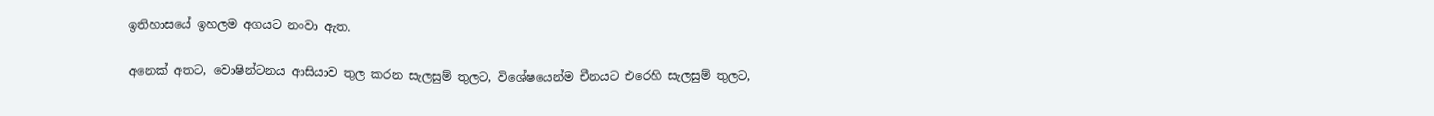ඉතිහාසයේ ඉහලම අගයට නංවා ඇත.

අනෙක් අතට, වොෂින්ටනය ආසියාව තුල කරන සැලසුම් තුලට, විශේෂයෙන්ම චීනයට එරෙහි සැලසුම් තුලට,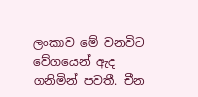ලංකාව මේ වනවිට වේගයෙන් ඇද ගනිමින් පවතී. චීන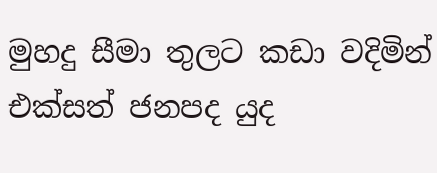මුහදු සීමා තුලට කඩා වදිමින් එක්සත් ජනපද යුද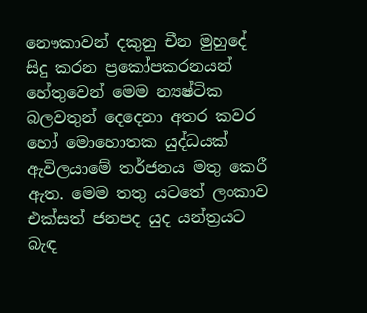නෞකාවන් දකුනු චීන මුහුදේ සිදු කරන ප්‍රකෝපකරනයන් හේතුවෙන් මෙම න්‍යෂ්ටික බලවතුන් දෙදෙනා අතර කවර හෝ මොහොතක යුද්ධයක් ඇවිලයාමේ තර්ජනය මතු කෙරී ඇත. මෙම තතු යටතේ ලංකාව එක්සත් ජනපද යුද යන්ත්‍රයට බැඳ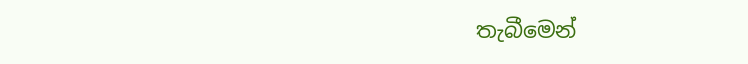තැබීමෙන්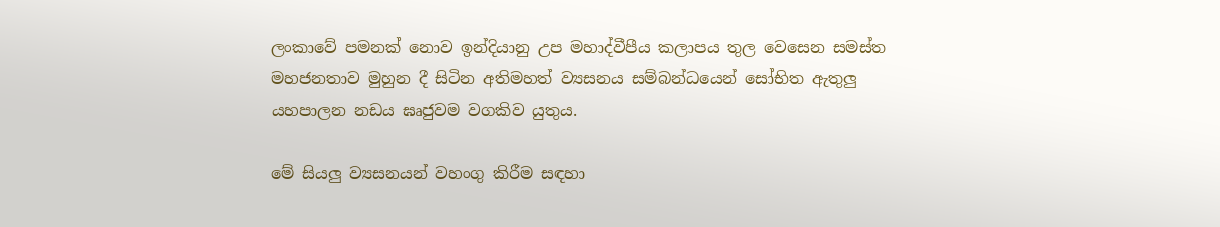ලංකාවේ පමනක් නොව ඉන්දියානු උප මහාද්වීපීය කලාපය තුල වෙසෙන සමස්ත මහජනතාව මුහුන දී සිටින අතිමහත් ව්‍යසනය සම්බන්ධයෙන් සෝභිත ඇතුලු යහපාලන නඩය ඝෘජුවම වගකිව යුතුය.

මේ සියලු ව්‍යසනයන් වහංගු කිරීම සඳහා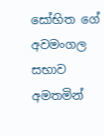සෝභිත ගේ අවමංගල සභාව අමතමින්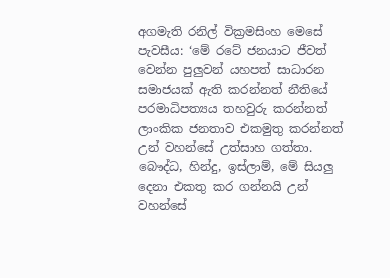අගමැති රනිල් වික්‍රමසිංහ මෙසේ පැවසීය: ‘මේ රටේ ජනයාට ජීවත් වෙන්න පුලුවන් යහපත් සාධාරන සමාජයක් ඇති කරන්නත් නීතියේ පරමාධිපත්‍යය තහවුරු කරන්නත් ලාංකික ජනතාව එකමුතු කරන්නත් උන් වහන්සේ උත්සාහ ගත්තා. බෞද්ධ, හින්දු, ඉස්ලාම්, මේ සියලු දෙනා එකතු කර ගන්නයි උන් වහන්සේ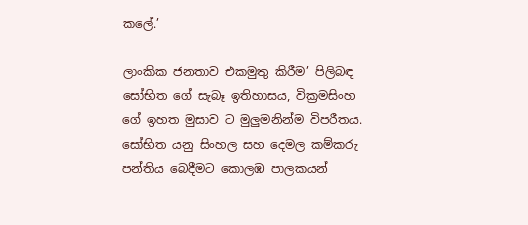කලේ.’

ලාංකික ජනතාව එකමුතු කිරීම’ පිලිබඳ සෝභිත ගේ සැබෑ ඉතිහාසය, වික්‍රමසිංහ ගේ ඉහත මුසාව ට මුලුමනින්ම විපරීතය. සෝභිත යනු සිංහල සහ දෙමල කම්කරු පන්තිය බෙදීමට කොලඹ පාලකයන්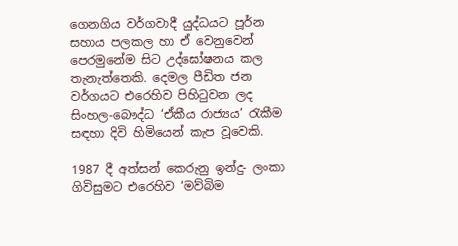ගෙනගිය වර්ගවාදී යුද්ධයට පූර්න සහාය පලකල හා ඒ වෙනුවෙන් පෙරමුනේම සිට උද්ඝෝෂනය කල තැනැත්තෙකි. දෙමල පීඩිත ජන වර්ගයට එරෙහිව පිහිටුවන ලද සිංහල-බෞද්ධ ‘ඒකීය රාජ්‍යය’ රැකීම සඳහා දිවි හිමියෙන් කැප වූවෙකි.

1987 දී අත්සන් කෙරුනු ඉන්දු- ලංකා ගිවිසුමට එරෙහිව ‘මව්බිම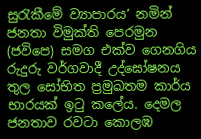සුරැකීමේ ව්‍යාපාරය’ නමින් ජනතා විමුක්ති පෙරමුන (ජවිපෙ) සමග එක්ව ගෙනගිය රුදුරු වර්ගවාදී උද්ඝෝෂනය තුල සෝභිත ප්‍රමුඛතම කාර්ය භාරයක් ඉටු කලේය. දෙමල ජනතාව රවටා කොලඹ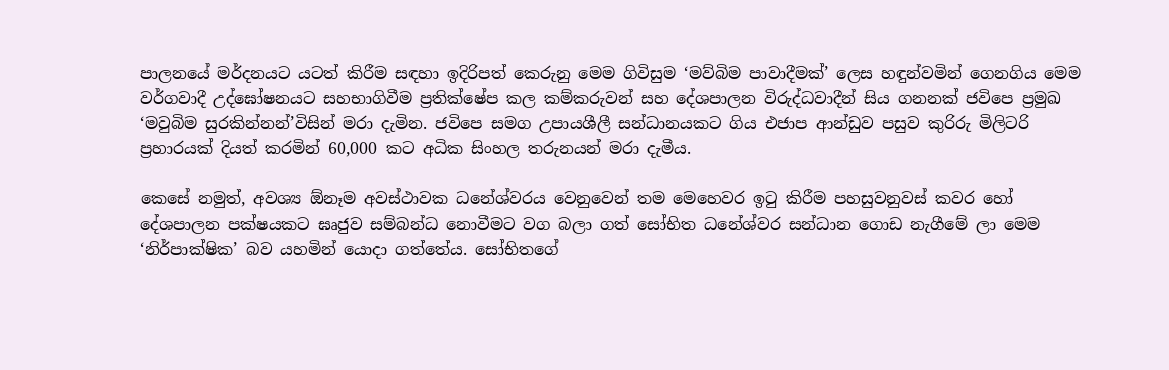පාලනයේ මර්දනයට යටත් කිරීම සඳහා ඉදිරිපත් කෙරුනු මෙම ගිවිසුම ‘මව්බිම පාවාදීමක්’ ලෙස හඳුන්වමින් ගෙනගිය මෙම වර්ගවාදී උද්ඝෝෂනයට සහභාගිවීම ප්‍රතික්ෂේප කල කම්කරුවන් සහ දේශපාලන විරුද්ධවාදීන් සිය ගනනක් ජවිපෙ ප්‍රමුඛ ‘මවුබිම සුරකින්නන්’විසින් මරා දැමින. ජවිපෙ සමග උපායශීලී සන්ධානයකට ගිය එජාප ආන්ඩුව පසුව කුරිරු මිලිටරි ප්‍රහාරයක් දියත් කරමින් 60,000 කට අධික සිංහල තරුනයන් මරා දැමීය.

කෙසේ නමුත්, අවශ්‍ය ඕනෑම අවස්ථාවක ධනේශ්වරය වෙනුවෙන් තම මෙහෙවර ඉටු කිරීම පහසුවනුවස් කවර හෝ දේශපාලන පක්ෂයකට ඝෘජුව සම්බන්ධ නොවීමට වග බලා ගත් සෝභිත ධනේශ්වර සන්ධාන ගොඩ නැගීමේ ලා මෙම ‘නිර්පාක්ෂික’ බව යහමින් යොදා ගත්තේය. සෝභිතගේ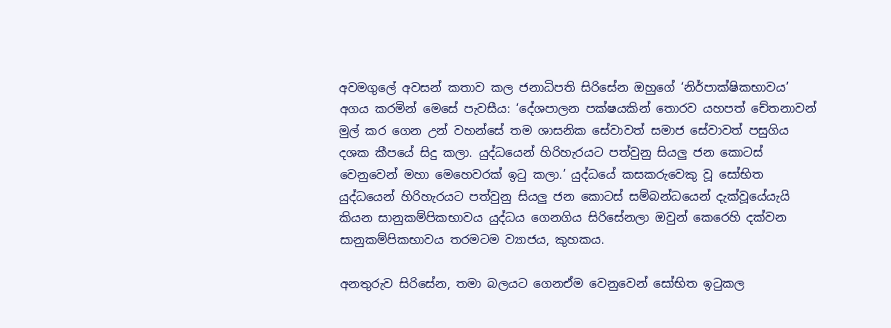අවමගුලේ අවසන් කතාව කල ජනාධිපති සිරිසේන ඔහුගේ ‘නිර්පාක්ෂිකභාවය’ අගය කරමින් මෙසේ පැවසීය: ‘දේශපාලන පක්ෂයකින් තොරව යහපත් චේතනාවන් මුල් කර ගෙන උන් වහන්සේ තම ශාසනික සේවාවත් සමාජ සේවාවත් පසුගිය දශක කීපයේ සිදු කලා. යුද්ධයෙන් හිරිහැරයට පත්වුනු සියලු ජන කොටස් වෙනුවෙන් මහා මෙහෙවරක් ඉටු කලා.’ යුද්ධයේ කසකරුවෙකු වූ සෝභිත යුද්ධයෙන් හිරිහැරයට පත්වුනු සියලු ජන කොටස් සම්බන්ධයෙන් දැක්වූයේයැයි කියන සානුකම්පිකභාවය යුද්ධය ගෙනගිය සිරිසේනලා ඔවුන් කෙරෙහි දක්වන සානුකම්පිකභාවය තරමටම ව්‍යාජය, කුහකය.

අනතුරුව සිරිසේන, තමා බලයට ගෙනඒම වෙනුවෙන් සෝභිත ඉටුකල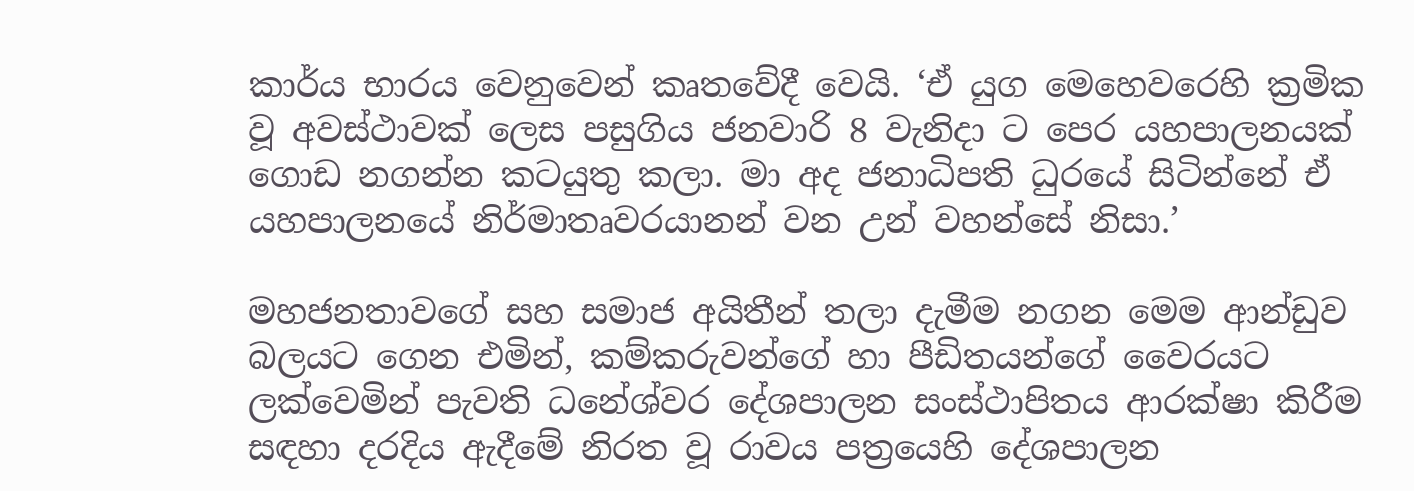කාර්ය භාරය වෙනුවෙන් කෘතවේදී වෙයි. ‘ඒ යුග මෙහෙවරෙහි ක්‍රමික වූ අවස්ථාවක් ලෙස පසුගිය ජනවාරි 8 වැනිදා ට පෙර යහපාලනයක් ගොඩ නගන්න කටයුතු කලා. මා අද ජනාධිපති ධුරයේ සිටින්නේ ඒ යහපාලනයේ නිර්මාතෘවරයානන් වන උන් වහන්සේ නිසා.’

මහජනතාවගේ සහ සමාජ අයිතීන් තලා දැමීම නගන මෙම ආන්ඩුව බලයට ගෙන එමින්, කම්කරුවන්ගේ හා පීඩිතයන්ගේ වෛරයට ලක්වෙමින් පැවති ධනේශ්වර දේශපාලන සංස්ථාපිතය ආරක්ෂා කිරීම සඳහා දරදිය ඇදීමේ නිරත වූ රාවය පත්‍රයෙහි දේශපාලන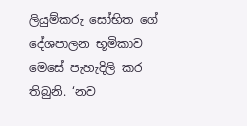ලියුම්කරු සෝභිත ගේ දේශපාලන භූමිකාව මෙසේ පැහැදිලි කර තිබුනි. ‘නව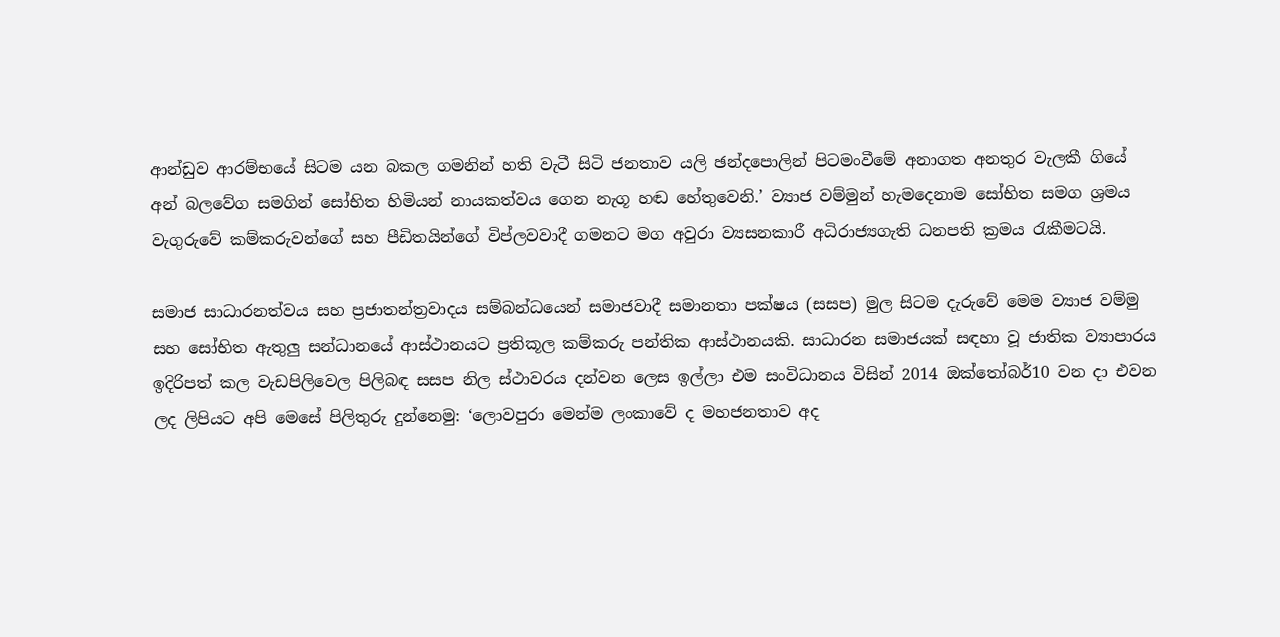ආන්ඩුව ආරම්භයේ සිටම යන බකල ගමනින් හති වැටී සිටි ජනතාව යලි ඡන්දපොලින් පිටමංවීමේ අනාගත අනතුර වැලකී ගියේ අන් බලවේග සමගින් සෝභිත හිමියන් නායකත්වය ගෙන නැගූ හඬ හේතුවෙනි.’ ව්‍යාජ වම්මුන් හැමදෙනාම සෝභිත සමග ශ්‍රමය වැගුරුවේ කම්කරුවන්ගේ සහ පීඩිතයින්ගේ විප්ලවවාදී ගමනට මග අවුරා ව්‍යසනකාරී අධිරාජ්‍යගැති ධනපති ක්‍රමය රැකීමටයි.

සමාජ සාධාරනත්වය සහ ප්‍රජාතන්ත්‍රවාදය සම්බන්ධයෙන් සමාජවාදී සමානතා පක්ෂය (සසප) මුල සිටම දැරුවේ මෙම ව්‍යාජ වම්මු සහ සෝභිත ඇතුලු සන්ධානයේ ආස්ථානයට ප්‍රතිකූල කම්කරු පන්තික ආස්ථානයකි. සාධාරන සමාජයක් සඳහා වූ ජාතික ව්‍යාපාරය ඉදිරිපත් කල වැඩපිලිවෙල පිලිබඳ සසප නිල ස්ථාවරය දන්වන ලෙස ඉල්ලා එම සංවිධානය විසින් 2014 ඔක්තෝබර්10 වන දා එවන ලද ලිපියට අපි මෙසේ පිලිතුරු දුන්නෙමු: ‘ලොවපුරා මෙන්ම ලංකාවේ ද මහජනතාව අද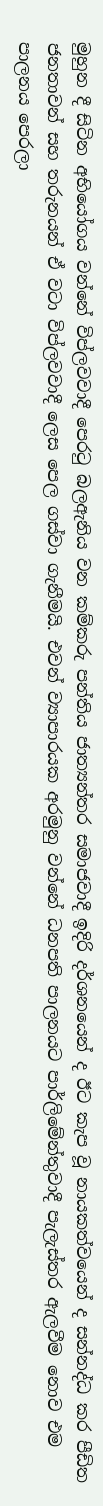මුහුන දී සිටින අභියෝගය වන්නේ විප්ලවවාදී පෙරටු බලඇනිය වන කම්කරු පන්තිය ජාත්‍යන්තර සමාජවාදී ඉදිරි දර්ශනයෙන් ද ඊට කැප වූ නායකත්වයෙන් ද සන්නද්ධ කර පීඩිත ජනතාවන් සහ තරුනයන් ඒ වටා විප්ලවවාදී ලෙස පෙල ගස්වා ගැනීමයි. එවන් ව්‍යාපාරයක අරමුනු වන්නේ ධනපති පාලනයට පාර්ලිමේන්තුවාදී පැලැස්තර ඇලවීම නොව එම පාලනය පෙරලා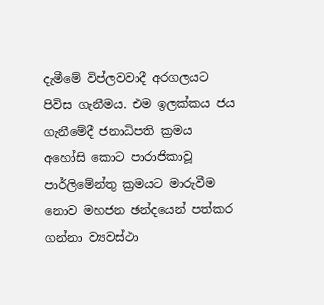දැමීමේ විප්ලවවාදී අරගලයට පිවිස ගැනීමය. එම ඉලක්කය ජය ගැනීමේදී ජනාධිපති ක්‍රමය අහෝසි කොට පාරාජිකාවූ පාර්ලිමේන්තු ක්‍රමයට මාරුවීම නොව මහජන ඡන්දයෙන් පත්කර ගන්නා ව්‍යවස්ථා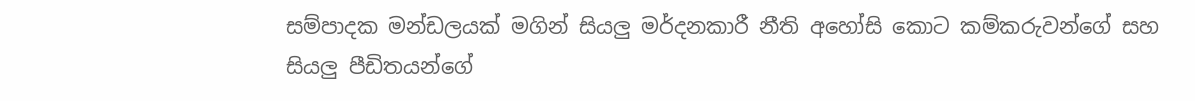සම්පාදක මන්ඩලයක් මගින් සියලු මර්දනකාරී නීති අහෝසි කොට කම්කරුවන්ගේ සහ සියලු පීඩිතයන්ගේ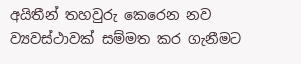අයිතීන් තහවුරු කෙරෙන නව ව්‍යවස්ථාවක් සම්මත කර ගැනීමට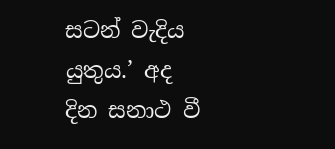සටන් වැදිය යුතුය.’ අද දින සනාථ වී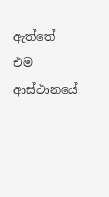ඇත්තේ එම ආස්ථානයේ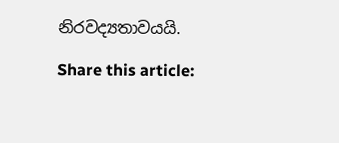නිරවද්‍යතාවයයි.

Share this article: